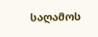საღამოს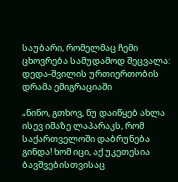საუბარი, რომელმაც ჩემი ცხოვრება სამუდამოდ შეცვალა: დედა-შვილის ურთიერთობის დრამა ემიგრაციაში

„ნინო, გთხოვ, ნუ დაიწყებ ახლა ისევ იმაზე ლაპარაკს, რომ საქართველოში დაბრუნება გინდა! ხომ იცი, აქ უკეთესია ბავშვებისთვისაც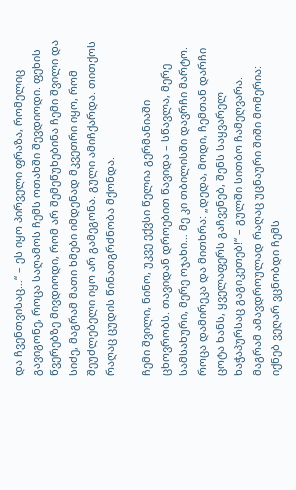და ჩვენთვისაც…“ – ეს იყო პირველი ფრაზა, რომელიც გავიგონე, როცა საღამოს ჩემს ოთახში შევდიოდი. ფეხის წვერებზე მივდიოდი, რომ არ შემეწუხებინა ჩემი შვილი და სიძე, მაგრამ მათი ხმები იმდენად მკვეთრი იყო, რომ შეუძლებელი იყო არ გამეგონა. გული ამიჩქარდა. თითქოს რაღაც ცუდის წინათგრძნობა მქონდა.

ჩემი შვილი, ნინო, უკვე ექვსი წელია გერმანიაში ცხოვრობს. თავიდან დროებით წავიდა – სწავლა, მერე სამსახური, მერე ოჯახი… მე კი თბილისში დავრჩი მარტო. როცა დამირეკა და მითხრა: „დედა, მოდი, ჩემთან დარჩი ცოტა ხანს, ყველაფერს გაჩვენებ, შენს საყვარელ ხაჭაპურსაც გაგიკეთებ!“ – გულში სითბო ჩამეღვარა. მაგრამ ამავდროულად რაღაც უცნაური შიში მომერია: იქნებ ვეღარ ვცნობდი ჩემს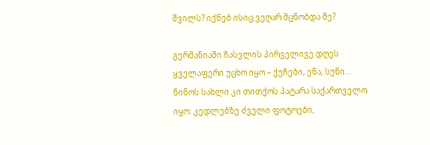შვილს? იქნებ ისიც ვეღარ მცნობდა მე?

გერმანიაში ჩასვლის პირველივე დღეს ყველაფერი უცხო იყო – ქუჩები, ენა, სუნი… ნინოს სახლი კი თითქოს პატარა საქართველო იყო: კედლებზე ძველი ფოტოები,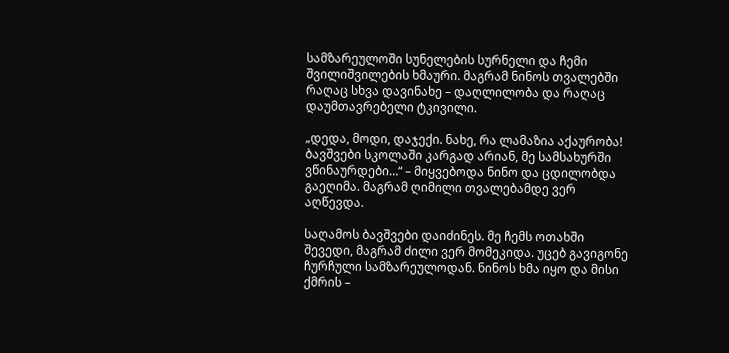სამზარეულოში სუნელების სურნელი და ჩემი შვილიშვილების ხმაური. მაგრამ ნინოს თვალებში რაღაც სხვა დავინახე – დაღლილობა და რაღაც დაუმთავრებელი ტკივილი.

„დედა, მოდი, დაჯექი. ნახე, რა ლამაზია აქაურობა! ბავშვები სკოლაში კარგად არიან, მე სამსახურში ვწინაურდები…“ – მიყვებოდა ნინო და ცდილობდა გაეღიმა. მაგრამ ღიმილი თვალებამდე ვერ აღწევდა.

საღამოს ბავშვები დაიძინეს. მე ჩემს ოთახში შევედი, მაგრამ ძილი ვერ მომეკიდა. უცებ გავიგონე ჩურჩული სამზარეულოდან. ნინოს ხმა იყო და მისი ქმრის –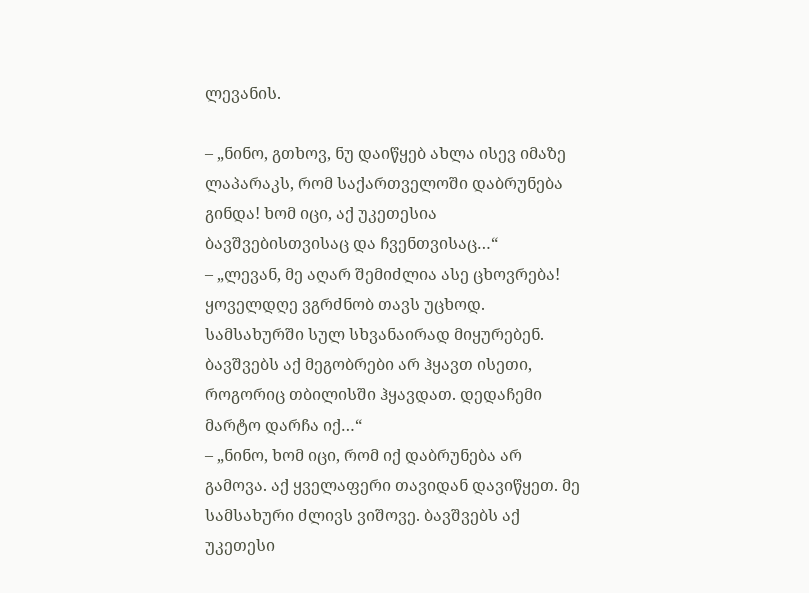ლევანის.

– „ნინო, გთხოვ, ნუ დაიწყებ ახლა ისევ იმაზე ლაპარაკს, რომ საქართველოში დაბრუნება გინდა! ხომ იცი, აქ უკეთესია ბავშვებისთვისაც და ჩვენთვისაც…“
– „ლევან, მე აღარ შემიძლია ასე ცხოვრება! ყოველდღე ვგრძნობ თავს უცხოდ. სამსახურში სულ სხვანაირად მიყურებენ. ბავშვებს აქ მეგობრები არ ჰყავთ ისეთი, როგორიც თბილისში ჰყავდათ. დედაჩემი მარტო დარჩა იქ…“
– „ნინო, ხომ იცი, რომ იქ დაბრუნება არ გამოვა. აქ ყველაფერი თავიდან დავიწყეთ. მე სამსახური ძლივს ვიშოვე. ბავშვებს აქ უკეთესი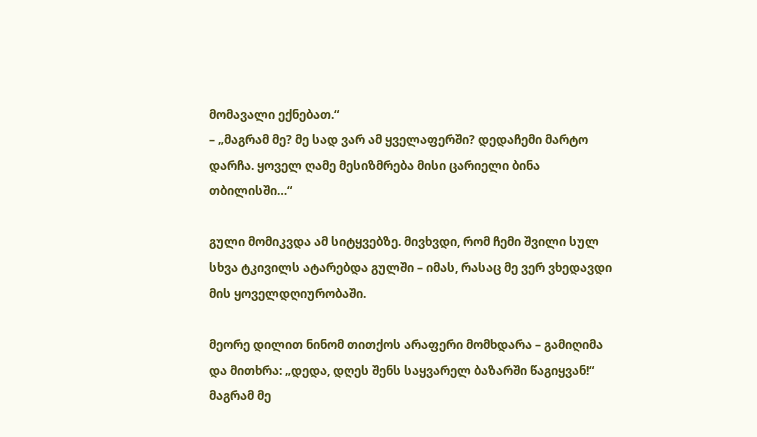მომავალი ექნებათ.“
– „მაგრამ მე? მე სად ვარ ამ ყველაფერში? დედაჩემი მარტო დარჩა. ყოველ ღამე მესიზმრება მისი ცარიელი ბინა თბილისში…“

გული მომიკვდა ამ სიტყვებზე. მივხვდი, რომ ჩემი შვილი სულ სხვა ტკივილს ატარებდა გულში – იმას, რასაც მე ვერ ვხედავდი მის ყოველდღიურობაში.

მეორე დილით ნინომ თითქოს არაფერი მომხდარა – გამიღიმა და მითხრა: „დედა, დღეს შენს საყვარელ ბაზარში წაგიყვან!“ მაგრამ მე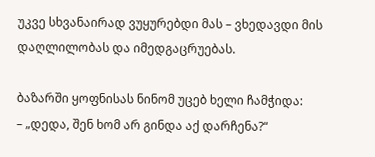უკვე სხვანაირად ვუყურებდი მას – ვხედავდი მის დაღლილობას და იმედგაცრუებას.

ბაზარში ყოფნისას ნინომ უცებ ხელი ჩამჭიდა:
– „დედა, შენ ხომ არ გინდა აქ დარჩენა?“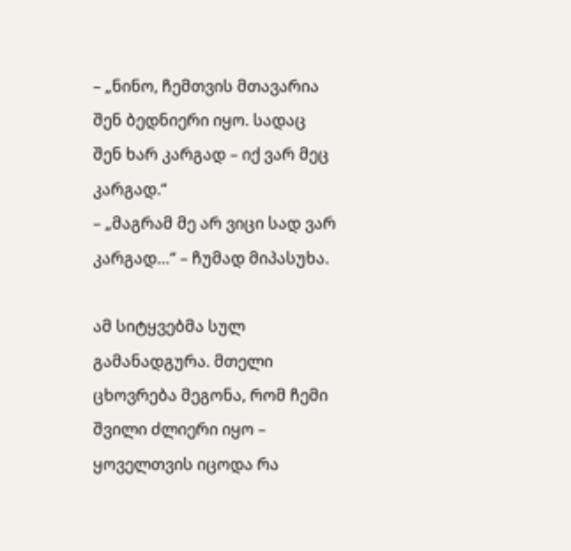– „ნინო, ჩემთვის მთავარია შენ ბედნიერი იყო. სადაც შენ ხარ კარგად – იქ ვარ მეც კარგად.“
– „მაგრამ მე არ ვიცი სად ვარ კარგად…“ – ჩუმად მიპასუხა.

ამ სიტყვებმა სულ გამანადგურა. მთელი ცხოვრება მეგონა, რომ ჩემი შვილი ძლიერი იყო – ყოველთვის იცოდა რა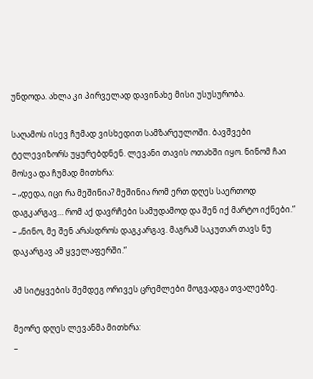უნდოდა. ახლა კი პირველად დავინახე მისი უსუსურობა.

საღამოს ისევ ჩუმად ვისხედით სამზარეულოში. ბავშვები ტელევიზორს უყურებდნენ. ლევანი თავის ოთახში იყო. ნინომ ჩაი მოსვა და ჩუმად მითხრა:
– „დედა, იცი რა მეშინია? მეშინია რომ ერთ დღეს საერთოდ დაგკარგავ… რომ აქ დავრჩები სამუდამოდ და შენ იქ მარტო იქნები.“
– „ნინო, მე შენ არასდროს დაგკარგავ. მაგრამ საკუთარ თავს ნუ დაკარგავ ამ ყველაფერში.“

ამ სიტყვების შემდეგ ორივეს ცრემლები მოგვადგა თვალებზე.

მეორე დღეს ლევანმა მითხრა:
–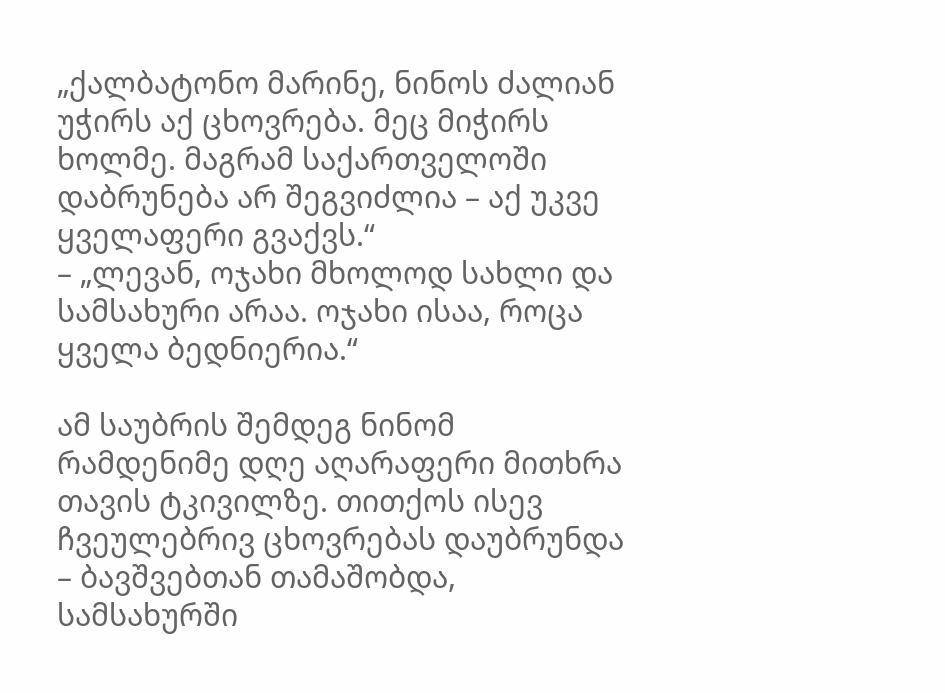„ქალბატონო მარინე, ნინოს ძალიან უჭირს აქ ცხოვრება. მეც მიჭირს ხოლმე. მაგრამ საქართველოში დაბრუნება არ შეგვიძლია – აქ უკვე ყველაფერი გვაქვს.“
– „ლევან, ოჯახი მხოლოდ სახლი და სამსახური არაა. ოჯახი ისაა, როცა ყველა ბედნიერია.“

ამ საუბრის შემდეგ ნინომ რამდენიმე დღე აღარაფერი მითხრა თავის ტკივილზე. თითქოს ისევ ჩვეულებრივ ცხოვრებას დაუბრუნდა – ბავშვებთან თამაშობდა, სამსახურში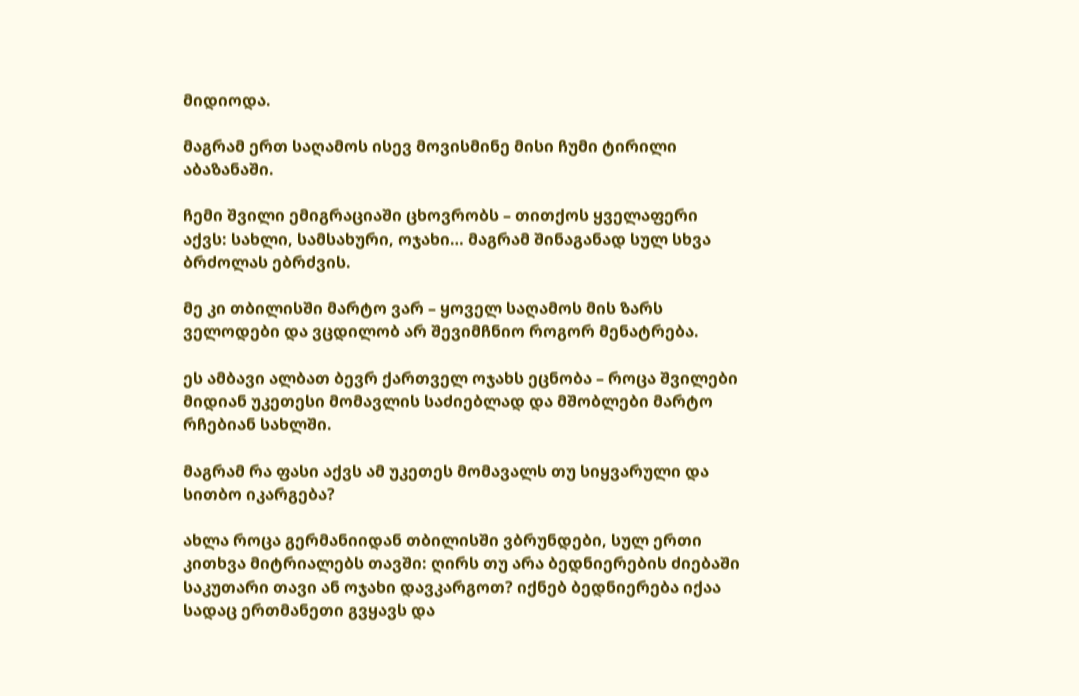მიდიოდა.

მაგრამ ერთ საღამოს ისევ მოვისმინე მისი ჩუმი ტირილი აბაზანაში.

ჩემი შვილი ემიგრაციაში ცხოვრობს – თითქოს ყველაფერი აქვს: სახლი, სამსახური, ოჯახი… მაგრამ შინაგანად სულ სხვა ბრძოლას ებრძვის.

მე კი თბილისში მარტო ვარ – ყოველ საღამოს მის ზარს ველოდები და ვცდილობ არ შევიმჩნიო როგორ მენატრება.

ეს ამბავი ალბათ ბევრ ქართველ ოჯახს ეცნობა – როცა შვილები მიდიან უკეთესი მომავლის საძიებლად და მშობლები მარტო რჩებიან სახლში.

მაგრამ რა ფასი აქვს ამ უკეთეს მომავალს თუ სიყვარული და სითბო იკარგება?

ახლა როცა გერმანიიდან თბილისში ვბრუნდები, სულ ერთი კითხვა მიტრიალებს თავში: ღირს თუ არა ბედნიერების ძიებაში საკუთარი თავი ან ოჯახი დავკარგოთ? იქნებ ბედნიერება იქაა სადაც ერთმანეთი გვყავს და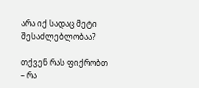არა იქ სადაც მეტი შესაძლებლობაა?

თქვენ რას ფიქრობთ – რა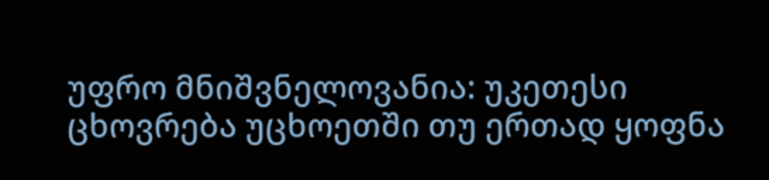უფრო მნიშვნელოვანია: უკეთესი ცხოვრება უცხოეთში თუ ერთად ყოფნა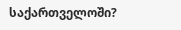საქართველოში?